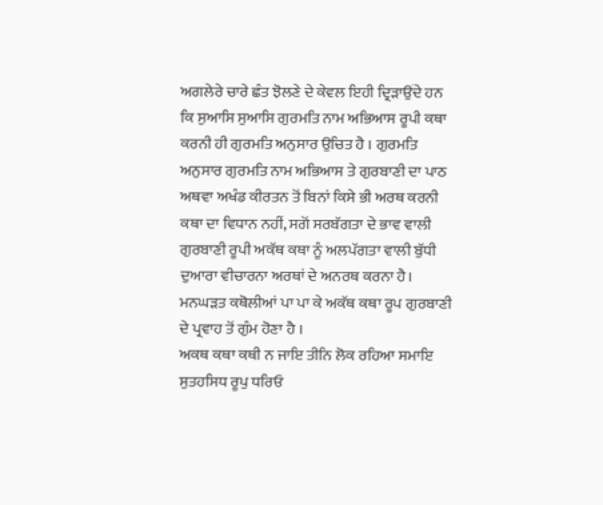ਅਗਲੇਰੇ ਚਾਰੇ ਛੰਤ ਝੋਲਣੇ ਦੇ ਕੇਵਲ ਇਹੀ ਦ੍ਰਿੜਾਉਂਦੇ ਹਨ ਕਿ ਸੁਆਸਿ ਸੁਆਸਿ ਗੁਰਮਤਿ ਨਾਮ ਅਭਿਆਸ ਰੂਪੀ ਕਥਾ ਕਰਨੀ ਹੀ ਗੁਰਮਤਿ ਅਨੁਸਾਰ ਉਚਿਤ ਹੈ । ਗੁਰਮਤਿ ਅਨੁਸਾਰ ਗੁਰਮਤਿ ਨਾਮ ਅਭਿਆਸ ਤੇ ਗੁਰਬਾਣੀ ਦਾ ਪਾਠ ਅਥਵਾ ਅਖੰਡ ਕੀਰਤਨ ਤੋਂ ਬਿਨਾਂ ਕਿਸੇ ਭੀ ਅਰਥ ਕਰਨੀ ਕਥਾ ਦਾ ਵਿਧਾਨ ਨਹੀਂ, ਸਗੋਂ ਸਰਬੱਗਤਾ ਦੇ ਭਾਵ ਵਾਲੀ ਗੁਰਬਾਣੀ ਰੂਪੀ ਅਕੱਥ ਕਥਾ ਨੂੰ ਅਲਪੱਗਤਾ ਵਾਲੀ ਬੁੱਧੀ ਦੁਆਰਾ ਵੀਚਾਰਨਾ ਅਰਥਾਂ ਦੇ ਅਨਰਥ ਕਰਨਾ ਹੈ। ਮਨਘੜਤ ਕਥੋਲੀਆਂ ਪਾ ਪਾ ਕੇ ਅਕੱਥ ਕਥਾ ਰੂਪ ਗੁਰਬਾਣੀ ਦੇ ਪ੍ਰਵਾਹ ਤੋਂ ਗੁੰਮ ਹੋਣਾ ਹੈ ।
ਅਕਥ ਕਥਾ ਕਥੀ ਨ ਜਾਇ ਤੀਨਿ ਲੋਕ ਰਹਿਆ ਸਮਾਇ
ਸੁਤਹਸਿਧ ਰੂਪੁ ਧਰਿਓ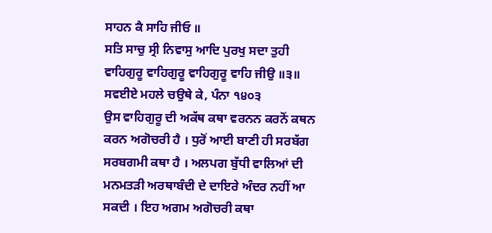ਸਾਹਨ ਕੈ ਸਾਹਿ ਜੀਓ ॥
ਸਤਿ ਸਾਚੁ ਸ੍ਰੀ ਨਿਵਾਸੁ ਆਦਿ ਪੁਰਖੁ ਸਦਾ ਤੁਹੀ
ਵਾਹਿਗੁਰੂ ਵਾਹਿਗੁਰੂ ਵਾਹਿਗੁਰੂ ਵਾਹਿ ਜੀਉ ॥੩॥
ਸਵਈਏ ਮਹਲੇ ਚਉਥੇ ਕੇ, ਪੰਨਾ ੧੪੦੩
ਉਸ ਵਾਹਿਗੁਰੂ ਦੀ ਅਕੱਥ ਕਥਾ ਵਰਨਨ ਕਰਨੋਂ ਕਥਨ ਕਰਨ ਅਗੋਚਰੀ ਹੈ । ਧੁਰੋਂ ਆਈ ਬਾਣੀ ਹੀ ਸਰਬੱਗ ਸਰਬਗਮੀ ਕਥਾ ਹੈ । ਅਲਪਗ ਬੁੱਧੀ ਵਾਲਿਆਂ ਦੀ ਮਨਮਤੜੀ ਅਰਥਾਬੰਦੀ ਦੇ ਦਾਇਰੇ ਅੰਦਰ ਨਹੀਂ ਆ ਸਕਦੀ । ਇਹ ਅਗਮ ਅਗੋਚਰੀ ਕਥਾ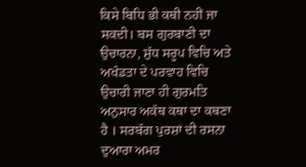ਕਿਸੇ ਬਿਧਿ ਭੀ ਕਥੀ ਨਹੀਂ ਜਾ ਸਕਦੀ। ਬਸ ਗੁਰਬਾਣੀ ਦਾ ਉਚਾਰਨਾ, ਸ਼ੁੱਧ ਸਰੂਪ ਵਿਚਿ ਅਤੇ ਅਖੰਡਤਾ ਦੇ ਪਰਵਾਹ ਵਿਚਿ ਉਚਾਰੀ ਜਾਣਾ ਹੀ ਗੁਰਮਤਿ ਅਨੁਸਾਰ ਅਕੱਥ ਕਥਾ ਦਾ ਕਥਣਾ ਹੈ । ਸਰਬੱਗ ਪੁਰਸ਼ਾਂ ਦੀ ਰਸਨਾ ਦੁਆਰਾ ਅਮਰ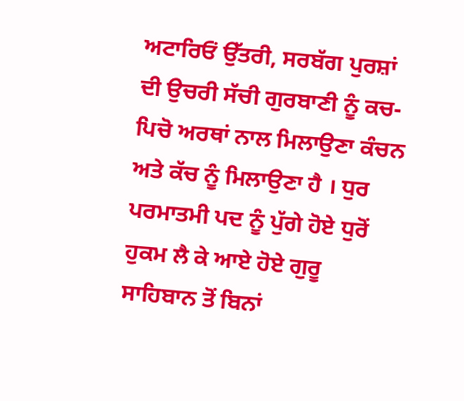ਅਟਾਰਿਓਂ ਉੱਤਰੀ, ਸਰਬੱਗ ਪੁਰਸ਼ਾਂ ਦੀ ਉਚਰੀ ਸੱਚੀ ਗੁਰਬਾਣੀ ਨੂੰ ਕਚ-ਪਿਚੋ ਅਰਥਾਂ ਨਾਲ ਮਿਲਾਉਣਾ ਕੰਚਨ ਅਤੇ ਕੱਚ ਨੂੰ ਮਿਲਾਉਣਾ ਹੈ । ਧੁਰ ਪਰਮਾਤਮੀ ਪਦ ਨੂੰ ਪੁੱਗੇ ਹੋਏ ਧੁਰੋਂ ਹੁਕਮ ਲੈ ਕੇ ਆਏ ਹੋਏ ਗੁਰੂ ਸਾਹਿਬਾਨ ਤੋਂ ਬਿਨਾਂ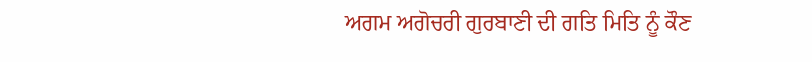ਅਗਮ ਅਗੋਚਰੀ ਗੁਰਬਾਣੀ ਦੀ ਗਤਿ ਮਿਤਿ ਨੂੰ ਕੌਣ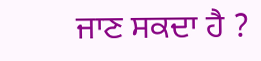ਜਾਣ ਸਕਦਾ ਹੈ ?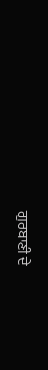ਗੁਰਬਾਣੀ ਦੇ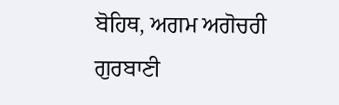ਬੋਹਿਥ, ਅਗਮ ਅਗੋਚਰੀ ਗੁਰਬਾਣੀ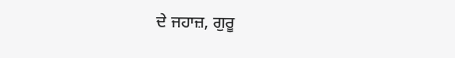ਦੇ ਜਹਾਜ਼, ਗੁਰੂ